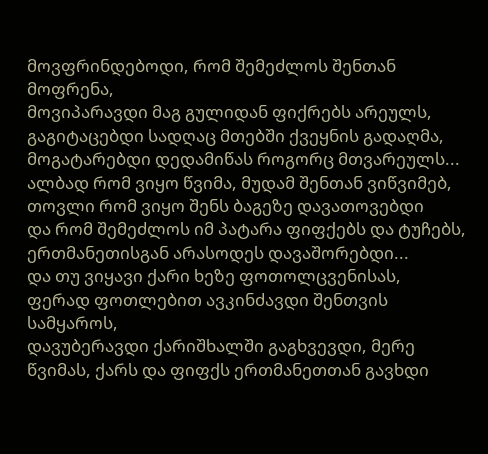მოვფრინდებოდი, რომ შემეძლოს შენთან მოფრენა,
მოვიპარავდი მაგ გულიდან ფიქრებს არეულს,
გაგიტაცებდი სადღაც მთებში ქვეყნის გადაღმა,
მოგატარებდი დედამიწას როგორც მთვარეულს...
ალბად რომ ვიყო წვიმა, მუდამ შენთან ვიწვიმებ,
თოვლი რომ ვიყო შენს ბაგეზე დავათოვებდი
და რომ შემეძლოს იმ პატარა ფიფქებს და ტუჩებს,
ერთმანეთისგან არასოდეს დავაშორებდი...
და თუ ვიყავი ქარი ხეზე ფოთოლცვენისას,
ფერად ფოთლებით ავკინძავდი შენთვის სამყაროს,
დავუბერავდი ქარიშხალში გაგხვევდი, მერე
წვიმას, ქარს და ფიფქს ერთმანეთთან გავხდი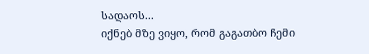სადაოს...
იქნებ მზე ვიყო, რომ გაგათბო ჩემი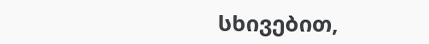სხივებით,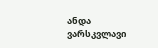ანდა ვარსკვლავი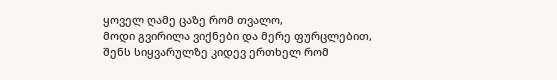ყოველ ღამე ცაზე რომ თვალო,
მოდი გვირილა ვიქნები და მერე ფურცლებით,
შენს სიყვარულზე კიდევ ერთხელ რომ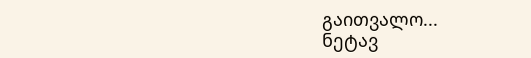გაითვალო...
ნეტავ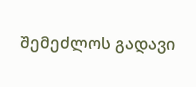შემეძლოს გადავი